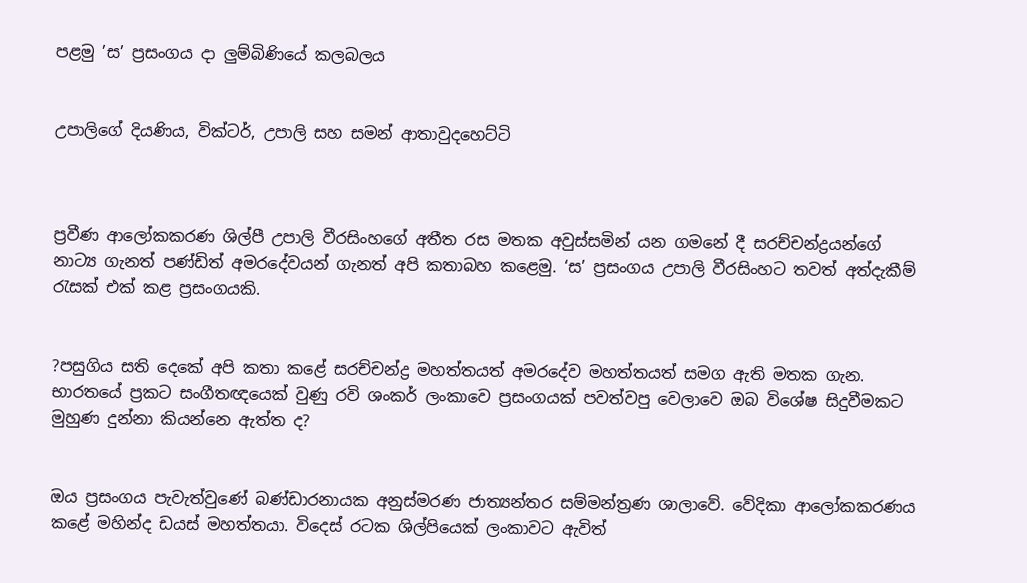පළමු ’ස’ ප්‍රසංගය දා ලුම්බිණියේ කලබලය


උපාලිගේ දියණිය, වික්ටර්, උපාලි සහ සමන් ආතාවුදහෙට්ටි



ප්‍රවීණ ආලෝකකරණ ශිල්පී උපාලි වීරසිංහගේ අතීත රස මතක අවුස්සමින් යන ගමනේ දී සරච්චන්ද්‍රයන්ගේ නාට්‍ය ගැනත් පණ්ඩිත් අමරදේවයන් ගැනත් අපි කතාබහ කළෙමු. ‘ස’ ප්‍රසංගය උපාලි වීරසිංහට තවත් අත්දැකීම් රැසක් එක් කළ ප්‍රසංගයකි.


?පසුගිය සති දෙකේ අපි කතා කළේ සරච්චන්ද්‍ර මහත්තයත් අමරදේව මහත්තයත් සමග ඇති මතක ගැන. භාරතයේ ප්‍රකට සංගීතඥයෙක් වුණු රවි ශංකර් ලංකාවෙ ප්‍රසංගයක් පවත්වපු වෙලාවෙ ඔබ විශේෂ සිදුවීමකට මුහුණ දුන්නා කියන්නෙ ඇත්ත ද?


ඔය ප්‍රසංගය පැවැත්වුණේ බණ්ඩාරනායක අනුස්මරණ ජාත්‍යන්තර සම්මන්ත්‍රණ ශාලාවේ. වේදිකා ආලෝකකරණය කළේ මහින්ද ඩයස් මහත්තයා. විදෙස් රටක ශිල්පියෙක් ලංකාවට ඇවිත්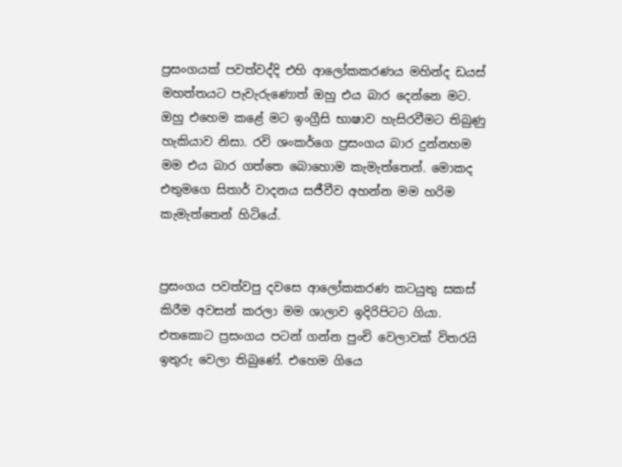ප්‍රසංගයක් පවත්වද්දි එහි ආලෝකකරණය මහින්ද ඩයස් මහත්තයට පැවැරුණොත් ඔහු එය බාර දෙන්නෙ මට. ඔහු එහෙම කළේ මට ඉංග්‍රීසි භාෂාව හැසිරවීමට තිබුණු හැකියාව නිසා. රවි ශංකර්ගෙ ප්‍රසංගය බාර දුන්නහම මම එය බාර ගත්තෙ බොහොම කැමැත්තෙන්. මොකද එතුමගෙ සිතාර් වාදනය සජීවීව අහන්න මම හරිම කැමැත්තෙන් හිටියේ.


ප්‍රසංගය පවත්වපු දවසෙ ආලෝකකරණ කටයුතු සකස් කිරීම අවසන් කරලා මම ශාලාව ඉදිරිපිටට ගියා. එතකොට ප්‍රසංගය පටන් ගන්න පුංචි වෙලාවක් විතරයි ඉතුරු වෙලා තිබුණේ. එහෙම ගියෙ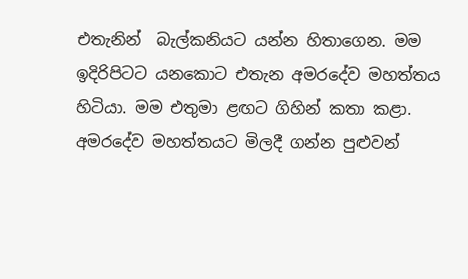එතැනින්  බැල්කනියට යන්න හිතාගෙන. මම ඉදිරිපිටට යනකොට එතැන අමරදේව මහත්තය හිටියා. මම එතුමා ළඟට ගිහින් කතා කළා. අමරදේව මහත්තයට මිලදී ගන්න පුළුවන්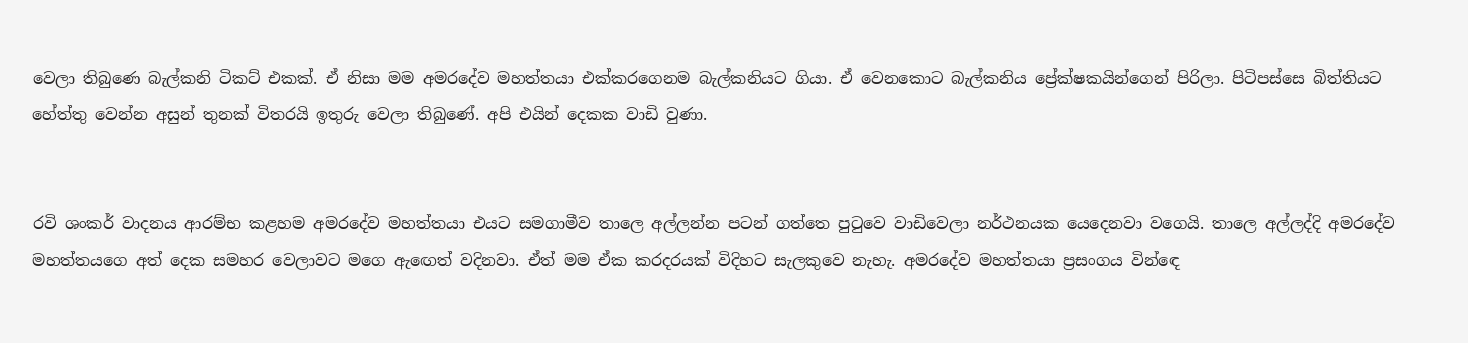වෙලා තිබුණෙ බැල්කනි ටිකට් එකක්. ඒ නිසා මම අමරදේව මහත්තයා එක්කරගෙනම බැල්කනියට ගියා. ඒ වෙනකොට බැල්කනිය ප්‍රේක්ෂකයින්ගෙන් පිරිලා. පිටිපස්සෙ බිත්තියට හේත්තු වෙන්න අසුන් තුනක් විතරයි ඉතුරු වෙලා තිබුණේ. අපි එයින් දෙකක වාඩි වුණා.


රවි ශංකර් වාදනය ආරම්භ කළහම අමරදේව මහත්තයා එයට සමගාමීව තාලෙ අල්ලන්න පටන් ගත්තෙ පුටුවෙ වාඩිවෙලා නර්ථනයක යෙදෙනවා වගෙයි. තාලෙ අල්ලද්දි අමරදේව මහත්තයගෙ අත් දෙක සමහර වෙලාවට මගෙ ඇඟෙත් වදිනවා. ඒත් මම ඒක කරදරයක් විදිහට සැලකුවෙ නැහැ. අමරදේව මහත්තයා ප්‍රසංගය වින්ඳෙ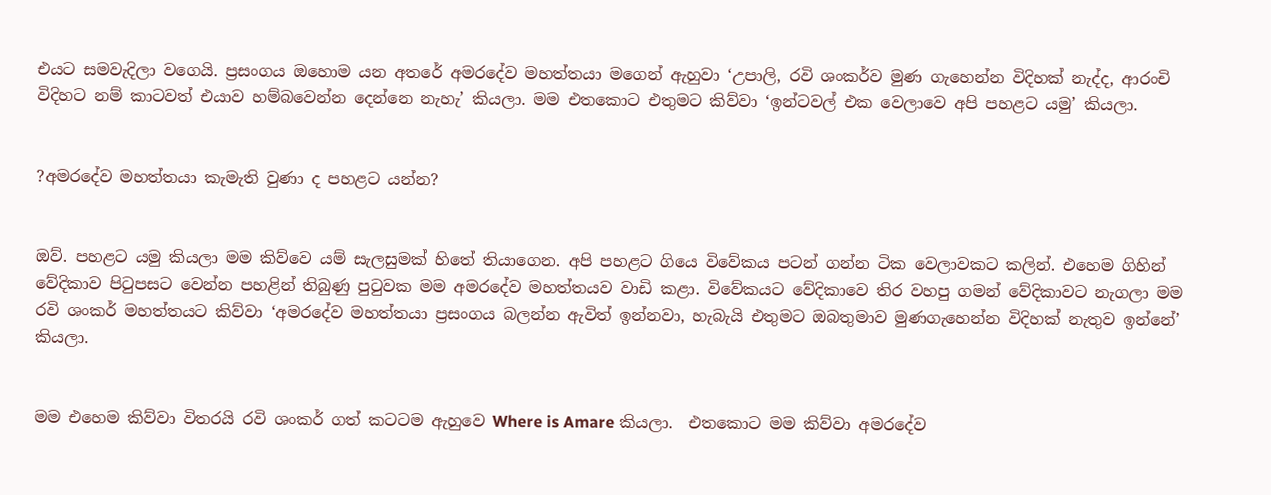එයට සමවැදිලා වගෙයි. ප්‍රසංගය ඔහොම යන අතරේ අමරදේව මහත්තයා මගෙන් ඇහුවා ‘උපාලි, රවි ශංකර්ව මුණ ගැහෙන්න විදිහක් නැද්ද, ආරංචි විදිහට නම් කාටවත් එයාව හම්බවෙන්න දෙන්නෙ නැහැ’ කියලා. මම එතකොට එතුමට කිව්වා ‘ඉන්ටවල් එක වෙලාවෙ අපි පහළට යමු’ කියලා.


?අමරදේව මහත්තයා කැමැති වුණා ද පහළට යන්න?


ඔව්. පහළට යමු කියලා මම කිව්වෙ යම් සැලසුමක් හිතේ තියාගෙන. අපි පහළට ගියෙ විවේකය පටන් ගන්න ටික වෙලාවකට කලින්. එහෙම ගිහින් වේදිකාව පිටුපසට වෙන්න පහළින් තිබුණු පුටුවක මම අමරදේව මහත්තයව වාඩි කළා. විවේකයට වේදිකාවෙ තිර වහපු ගමන් වේදිකාවට නැගලා මම රවි ශංකර් මහත්තයට කිව්වා ‘අමරදේව මහත්තයා ප්‍රසංගය බලන්න ඇවිත් ඉන්නවා, හැබැයි එතුමට ඔබතුමාව මුණගැහෙන්න විදිහක් නැතුව ඉන්නේ’ කියලා.


මම එහෙම කිව්වා විතරයි රවි ශංකර් ගත් කටටම ඇහුවෙ Where is Amare කියලා.  එතකොට මම කිව්වා අමරදේව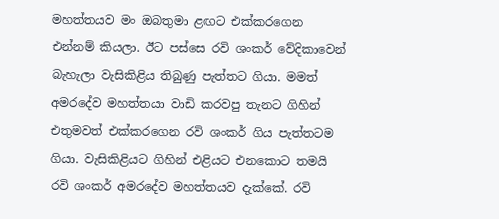මහත්තයව මං ඔබතුමා ළඟට එක්කරගෙන එන්නම් කියලා. ඊට පස්සෙ රවි ශංකර් වේදිකාවෙන් බැහැලා වැසිකිළිය තිබුණු පැත්තට ගියා. මමත් අමරදේව මහත්තයා වාඩි කරවපු තැනට ගිහින් එතුමවත් එක්කරගෙන රවි ශංකර් ගිය පැත්තටම ගියා. වැසිකිළියට ගිහින් එළියට එනකොට තමයි රවි ශංකර් අමරදේව මහත්තයව දැක්කේ. රවි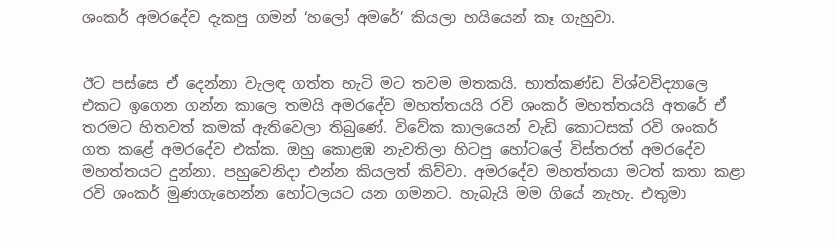ශංකර් අමරදේව දැකපු ගමන් ‘හලෝ අමරේ’ කියලා හයියෙන් කෑ ගැහුවා.


ඊට පස්සෙ ඒ දෙන්නා වැලඳ ගත්ත හැටි මට තවම මතකයි. භාත්කණ්ඩ විශ්වවිද්‍යාලෙ එකට ඉගෙන ගන්න කාලෙ තමයි අමරදේව මහත්තයයි රවි ශංකර් මහත්තයයි අතරේ ඒ තරමට හිතවත් කමක් ඇතිවෙලා තිබුණේ. විවේක කාලයෙන් වැඩි කොටසක් රවි ශංකර් ගත කළේ අමරදේව එක්ක. ඔහු කොළඹ නැවතිලා හිටපු හෝටලේ විස්තරත් අමරදේව මහත්තයට දුන්නා. පහුවෙනිදා එන්න කියලත් කිව්වා. අමරදේව මහත්තයා මටත් කතා කළා රවි ශංකර් මුණගැහෙන්න හෝටලයට යන ගමනට. හැබැයි මම ගියේ නැහැ. එතුමා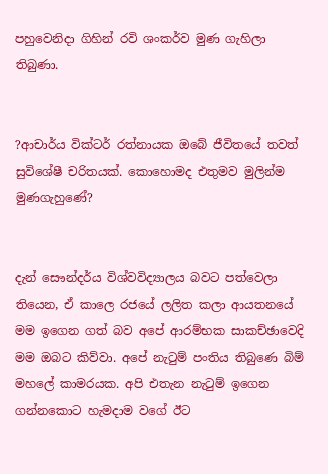පහුවෙනිදා ගිහින් රවි ශංකර්ව මුණ ගැහිලා තිබුණා.


?ආචාර්ය වික්ටර් රත්නායක ඔබේ ජීවිතයේ තවත් සුවිශේෂී චරිතයක්. කොහොමද එතුමව මුලින්ම මුණගැහුණේ?


දැන් සෞන්දර්ය විශ්වවිද්‍යාලය බවට පත්වෙලා තියෙන, ඒ කාලෙ රජයේ ලලිත කලා ආයතනයේ මම ඉගෙන ගත් බව අපේ ආරම්භක සාකච්ඡාවෙදි මම ඔබට කිව්වා. අපේ නැටුම් පංතිය තිබුණෙ බිම් මහලේ කාමරයක. අපි එතැන නැටුම් ඉගෙන ගන්නකොට හැමදාම වගේ ඊට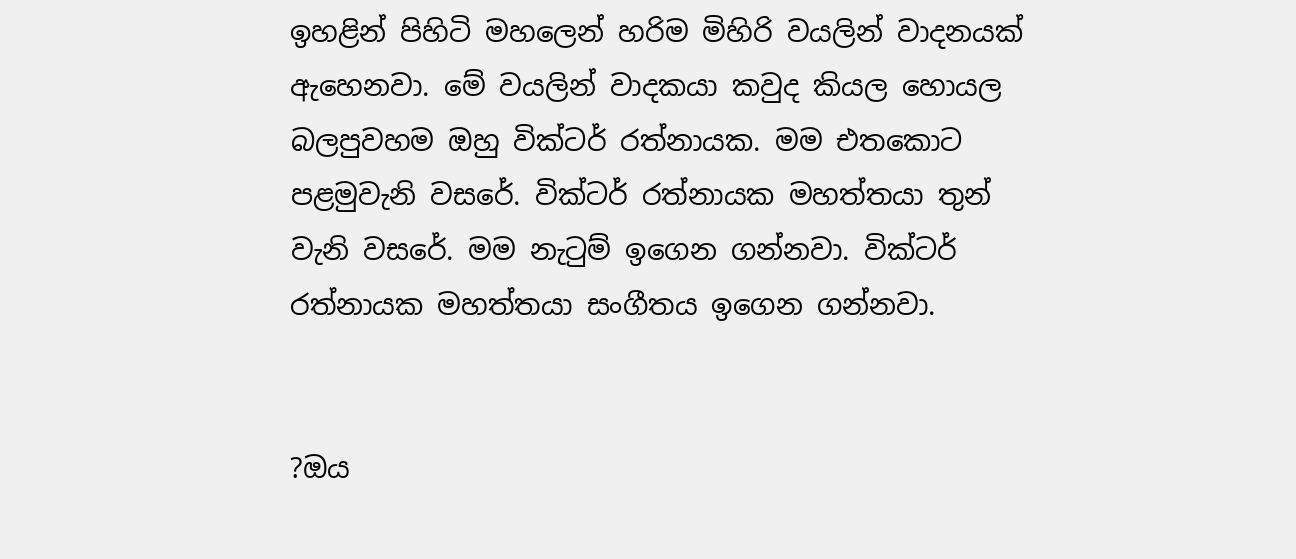ඉහළින් පිහිටි මහලෙන් හරිම මිහිරි වයලින් වාදනයක් ඇහෙනවා. මේ වයලින් වාදකයා කවුද කියල හොයල බලපුවහම ඔහු වික්ටර් රත්නායක. මම එතකොට පළමුවැනි වසරේ. වික්ටර් රත්නායක මහත්තයා තුන් වැනි වසරේ. මම නැටුම් ඉගෙන ගන්නවා. වික්ටර් රත්නායක මහත්තයා සංගීතය ඉගෙන ගන්නවා.


?ඔය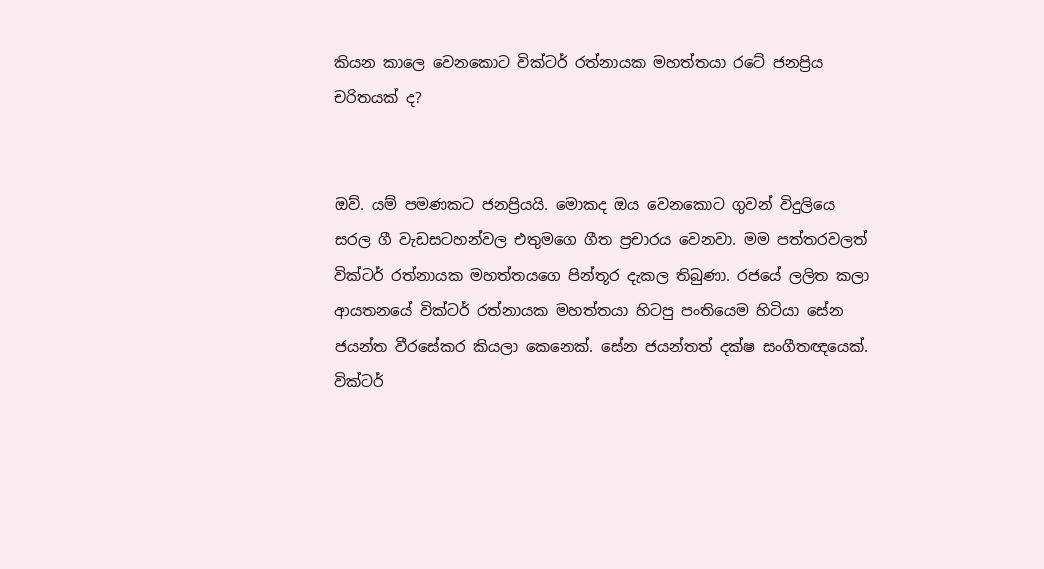කියන කාලෙ වෙනකොට වික්ටර් රත්නායක මහත්තයා රටේ ජනප්‍රිය චරිතයක් ද?


ඔව්. යම් පමණකට ජනප්‍රියයි. මොකද ඔය වෙනකොට ගුවන් විදුලියෙ සරල ගී වැඩසටහන්වල එතුමගෙ ගීත ප්‍රචාරය වෙනවා. මම පත්තරවලත් වික්ටර් රත්නායක මහත්තයගෙ පින්තූර දැකල තිබුණා. රජයේ ලලිත කලා ආයතනයේ වික්ටර් රත්නායක මහත්තයා හිටපු පංතියෙම හිටියා සේන ජයන්ත වීරසේකර කියලා කෙනෙක්. සේන ජයන්තත් දක්ෂ සංගීතඥයෙක්. වික්ටර්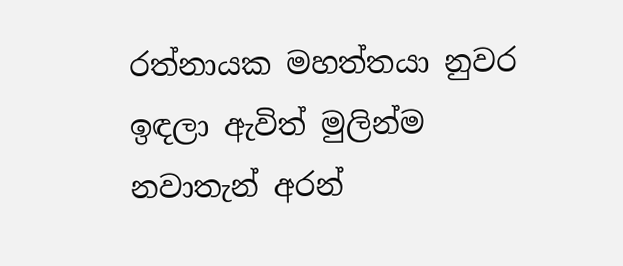රත්නායක මහත්තයා නුවර ඉඳලා ඇවිත් මුලින්ම නවාතැන් අරන්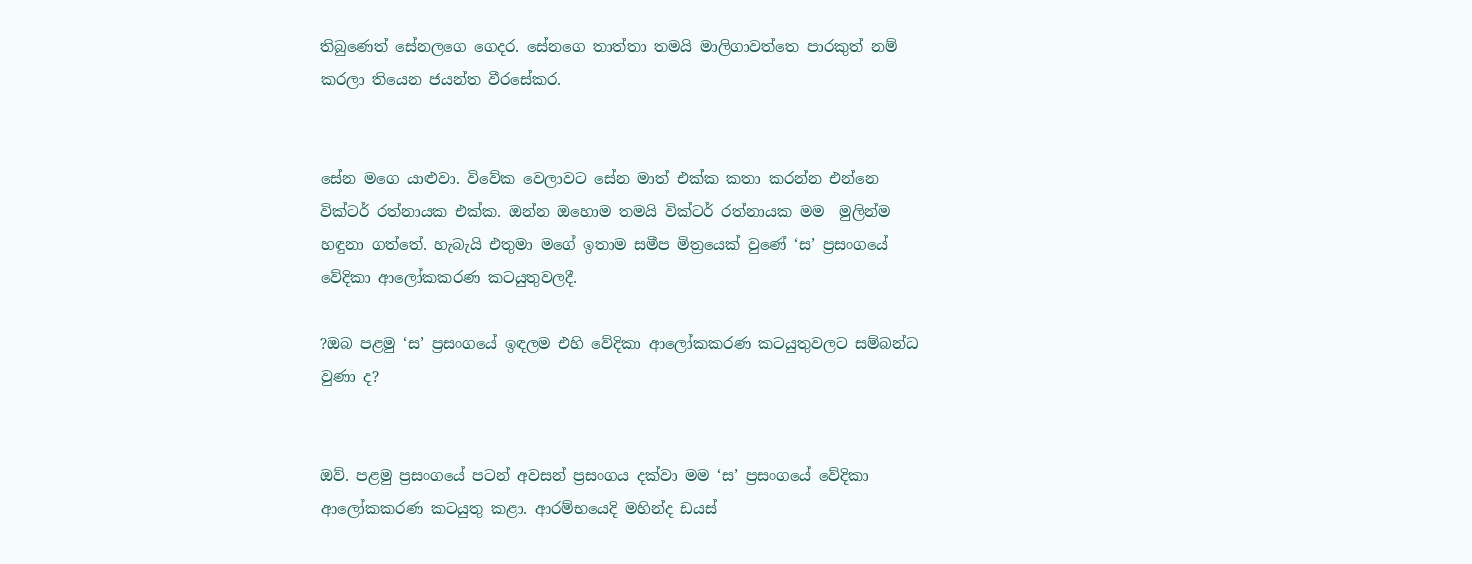තිබුණෙත් සේනලගෙ ගෙදර. සේනගෙ තාත්තා තමයි මාලිගාවත්තෙ පාරකුත් නම් කරලා තියෙන ජයන්ත වීරසේකර.


සේන මගෙ යාළුවා. විවේක වෙලාවට සේන මාත් එක්ක කතා කරන්න එන්නෙ වික්ටර් රත්නායක එක්ක. ඔන්න ඔහොම තමයි වික්ටර් රත්නායක මම  මුලින්ම හඳුනා ගත්තේ. හැබැයි එතුමා මගේ ඉතාම සමීප මිත්‍රයෙක් වුණේ ‘ස’ ප්‍රසංගයේ වේදිකා ආලෝකකරණ කටයුතුවලදී.

?ඔබ පළමු ‘ස’ ප්‍රසංගයේ ඉඳලම එහි වේදිකා ආලෝකකරණ කටයුතුවලට සම්බන්ධ වුණා ද?


ඔව්. පළමු ප්‍රසංගයේ පටන් අවසන් ප්‍රසංගය දක්වා මම ‘ස’ ප්‍රසංගයේ වේදිකා ආලෝකකරණ කටයුතු කළා. ආරම්භයෙදි මහින්ද ඩයස්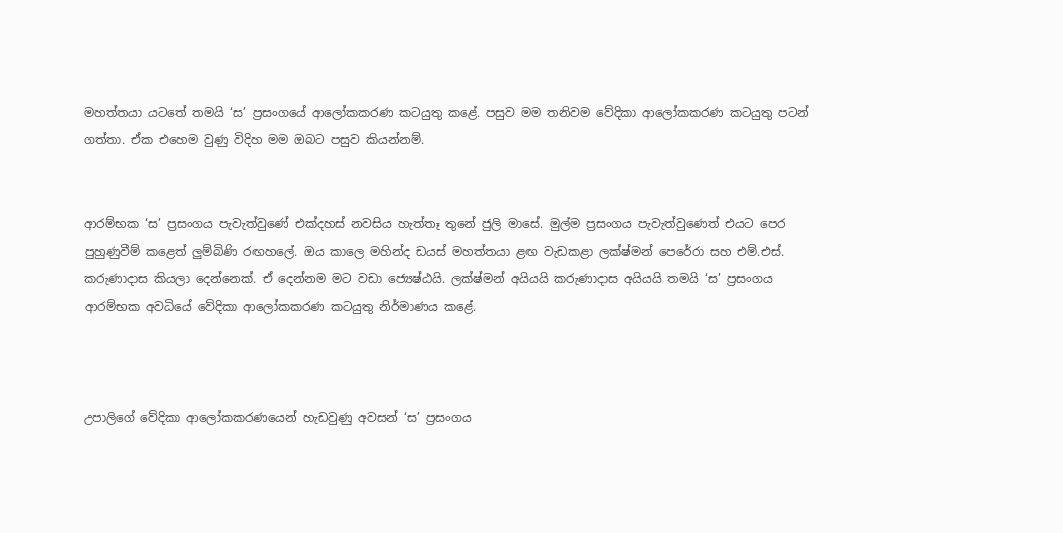මහත්තයා යටතේ තමයි ‘ස’ ප්‍රසංගයේ ආලෝකකරණ කටයුතු කළේ. පසුව මම තනිවම වේදිකා ආලෝකකරණ කටයුතු පටන් ගත්තා. ඒක එහෙම වුණු විදිහ මම ඔබට පසුව කියන්නම්.


ආරම්භක ‘ස’ ප්‍රසංගය පැවැත්වුණේ එක්දහස් නවසිය හැත්තෑ තුනේ ජුලි මාසේ. මුල්ම ප්‍රසංගය පැවැත්වුණෙත් එයට පෙර පුහුණුවීම් කළෙත් ලුම්බිණි රඟහලේ. ඔය කාලෙ මහින්ද ඩයස් මහත්තයා ළඟ වැඩකළා ලක්ෂ්මන් පෙරේරා සහ එම්.එස්. කරුණාදාස කියලා දෙන්නෙක්. ඒ දෙන්නම මට වඩා ජ්‍යෙෂ්ඨයි. ලක්ෂ්මන් අයියයි කරුණාදාස අයියයි තමයි ‘ස’ ප්‍රසංගය ආරම්භක අවධියේ වේදිකා ආලෝකකරණ කටයුතු නිර්මාණය කළේ.



උපාලිගේ වේදිකා ආලෝකකරණයෙන් හැඩවුණු අවසන් ‘ස’ ප්‍රසංගය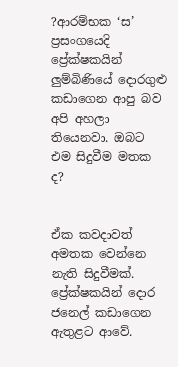?ආරම්භක ‘ස’ ප්‍රසංගයෙදි ප්‍රේක්ෂකයින් ලුම්බිණියේ දොරගුළු කඩාගෙන ආපු බව අපි අහලා තියෙනවා. ඔබට එම සිදුවීම මතක ද?


ඒක කවදාවත් අමතක වෙන්නෙ නැති සිදුවීමක්. ප්‍රේක්ෂකයින් දොර ජනෙල් කඩාගෙන ඇතුළට ආවේ.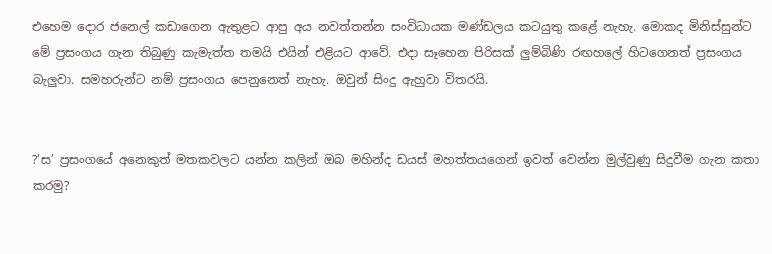එහෙම දොර ජනෙල් කඩාගෙන ඇතුළට ආපු අය නවත්තන්න සංවිධායක මණ්ඩලය කටයුතු කළේ නැහැ. මොකද මිනිස්සුන්ට මේ ප්‍රසංගය ගැන තිබුණු කැමැත්ත තමයි එයින් එළියට ආවේ. එදා සෑහෙන පිරිසක් ලුම්බිණි රඟහලේ හිටගෙනත් ප්‍රසංගය බැලුවා. සමහරුන්ට නම් ප්‍රසංගය පෙනුනෙත් නැහැ. ඔවුන් සිංදු ඇහුවා විතරයි.


?‘ස’ ප්‍රසංගයේ අනෙකුත් මතකවලට යන්න කලින් ඔබ මහින්ද ඩයස් මහත්තයගෙන් ඉවත් වෙන්න මුල්වුණු සිදුවීම ගැන කතා කරමු?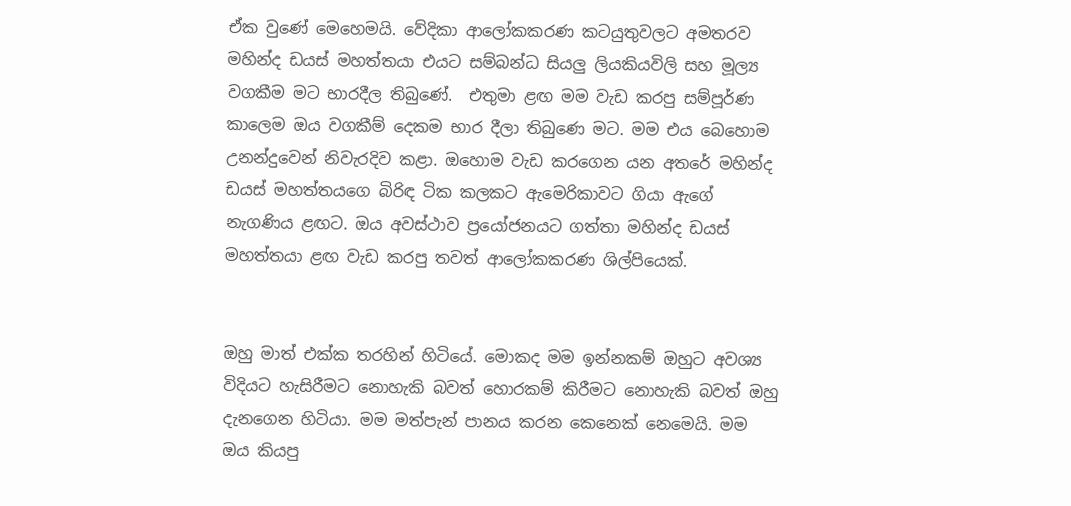ඒක වුණේ මෙහෙමයි. වේදිකා ආලෝකකරණ කටයුතුවලට අමතරව මහින්ද ඩයස් මහත්තයා එයට සම්බන්ධ සියලු ලියකියවිලි සහ මූල්‍ය වගකීම මට භාරදීල තිබුණේ.  එතුමා ළඟ මම වැඩ කරපු සම්පූර්ණ කාලෙම ඔය වගකීම් දෙකම භාර දීලා තිබුණෙ මට. මම එය බෙහොම උනන්දුවෙන් නිවැරදිව කළා. ඔහොම වැඩ කරගෙන යන අතරේ මහින්ද ඩයස් මහත්තයගෙ බිරිඳ ටික කලකට ඇමෙරිකාවට ගියා ඇගේ නැගණිය ළඟට. ඔය අවස්ථාව ප්‍රයෝජනයට ගත්තා මහින්ද ඩයස් මහත්තයා ළඟ වැඩ කරපු තවත් ආලෝකකරණ ශිල්පියෙක්.


ඔහු මාත් එක්ක තරහින් හිටියේ. මොකද මම ඉන්නකම් ඔහුට අවශ්‍ය විදියට හැසිරීමට නොහැකි බවත් හොරකම් කිරීමට නොහැකි බවත් ඔහු දැනගෙන හිටියා. මම මත්පැන් පානය කරන කෙනෙක් නෙමෙයි. මම ඔය කියපු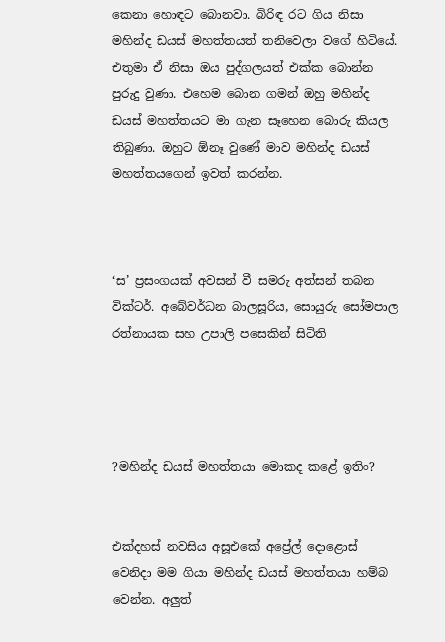කෙනා හොඳට බොනවා. බිරිඳ රට ගිය නිසා මහින්ද ඩයස් මහත්තයත් තනිවෙලා වගේ හිටියේ. එතුමා ඒ නිසා ඔය පුද්ගලයත් එක්ක බොන්න පුරුදු වුණා. එහෙම බොන ගමන් ඔහු මහින්ද ඩයස් මහත්තයට මා ගැන සෑහෙන බොරු කියල තිබුණා. ඔහුට ඕනෑ වුණේ මාව මහින්ද ඩයස් මහත්තයගෙන් ඉවත් කරන්න.



‘ස’ ප්‍රසංගයක් අවසන් වී සමරු අත්සන් තබන වික්ටර්. අබේවර්ධන බාලසූරිය, සොයුරු සෝමපාල රත්නායක සහ උපාලි පසෙකින් සිටිති




?මහින්ද ඩයස් මහත්තයා මොකද කළේ ඉතිං?


එක්දහස් නවසිය අසූඑකේ අප්‍රේල් දොළොස් වෙනිදා මම ගියා මහින්ද ඩයස් මහත්තයා හම්බ වෙන්න. අලුත්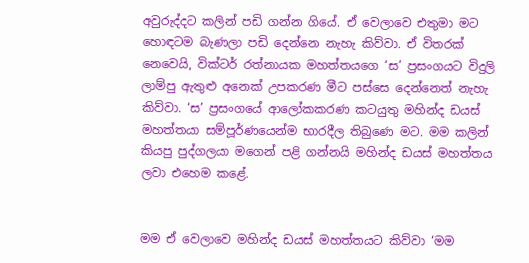අවුරුද්දට කලින් පඩි ගන්න ගියේ. ඒ වෙලාවෙ එතුමා මට හොඳටම බැණලා පඩි දෙන්නෙ නැහැ කිව්වා. ඒ විතරක් නෙවෙයි, වික්ටර් රත්නායක මහත්තයගෙ ‘ස’ ප්‍රසංගයට විදුලි ලාම්පු ඇතුළු අනෙක් උපකරණ මීට පස්සෙ දෙන්නෙත් නැහැ කිව්වා. ‘ස’ ප්‍රසංගයේ ආලෝකකරණ කටයුතු මහින්ද ඩයස් මහත්තයා සම්පූර්ණයෙන්ම භාරදීල තිබුණෙ මට. මම කලින් කියපු පුද්ගලයා මගෙන් පළි ගන්නයි මහින්ද ඩයස් මහත්තය ලවා එහෙම කළේ.


මම ඒ වෙලාවෙ මහින්ද ඩයස් මහත්තයට කිව්වා ‘මම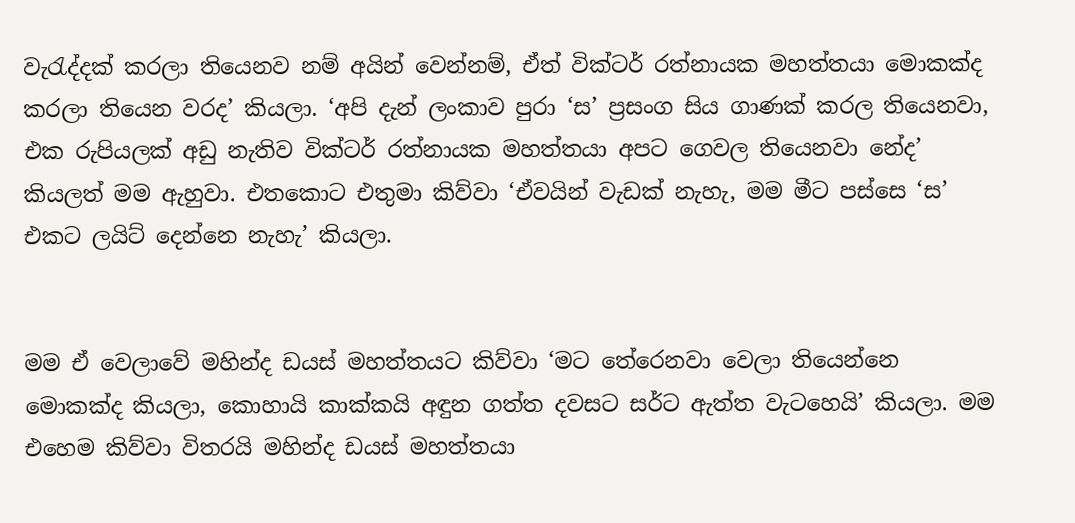වැරැද්දක් කරලා තියෙනව නම් අයින් වෙන්නම්, ඒත් වික්ටර් රත්නායක මහත්තයා මොකක්ද කරලා තියෙන වරද’ කියලා. ‘අපි දැන් ලංකාව පුරා ‘ස’ ප්‍රසංග සිය ගාණක් කරල තියෙනවා, එක රුපියලක් අඩු නැතිව වික්ටර් රත්නායක මහත්තයා අපට ගෙවල තියෙනවා නේද’ කියලත් මම ඇහුවා. එතකොට එතුමා කිව්වා ‘ඒවයින් වැඩක් නැහැ, මම මීට පස්සෙ ‘ස’ එකට ලයිට් දෙන්නෙ නැහැ’ කියලා.


මම ඒ වෙලාවේ මහින්ද ඩයස් මහත්තයට කිව්වා ‘මට තේරෙනවා වෙලා තියෙන්නෙ මොකක්ද කියලා, කොහායි කාක්කයි අඳුන ගත්ත දවසට සර්ට ඇත්ත වැටහෙයි’ කියලා. මම එහෙම කිව්වා විතරයි මහින්ද ඩයස් මහත්තයා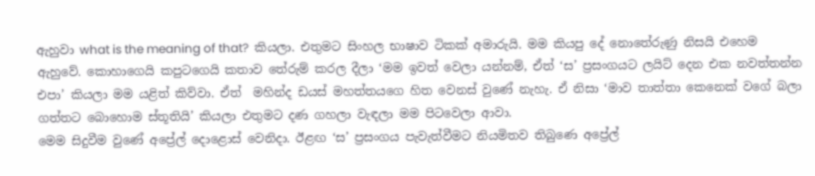ඇහුවා what is the meaning of that?  කියලා. එතුමට සිංහල භාෂාව ටිකක් අමාරුයි. මම කියපු දේ නොතේරුණු නිසයි එහෙම ඇහුවේ. කොහාගෙයි කපුටගෙයි කතාව තේරුම් කරල දීලා ‘මම ඉවත් වෙලා යන්නම්, ඒත් ‘ස’ ප්‍රසංගයට ලයිට් දෙන එක නවත්තන්න එපා’ කියලා මම යළිත් කිව්වා. ඒත්  මහින්ද ඩයස් මහත්තයගෙ හිත වෙනස් වුණේ නැහැ. ඒ නිසා ‘මාව තාත්තා කෙනෙක් වගේ බලා ගත්තට බොහොම ස්තූතියි’ කියලා එතුමට දණ ගහලා වැඳලා මම පිටවෙලා ආවා.
මෙම සිදුවීම වුණේ අප්‍රේල් දොළොස් වෙනිදා. ඊළඟ ‘ස’ ප්‍රසංගය පැවැත්වීමට නියමිතව තිබුණෙ අප්‍රේල්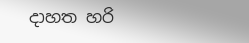දාහත හරි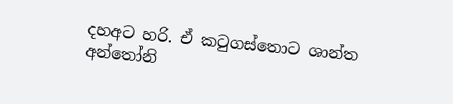දහඅට හරි. ඒ කටුගස්තොට ශාන්ත අන්තෝනි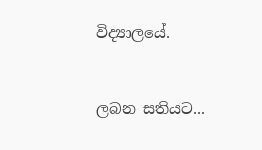විද්‍යාලයේ.


ලබන සතියට...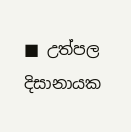■ උත්පල දිසානායක